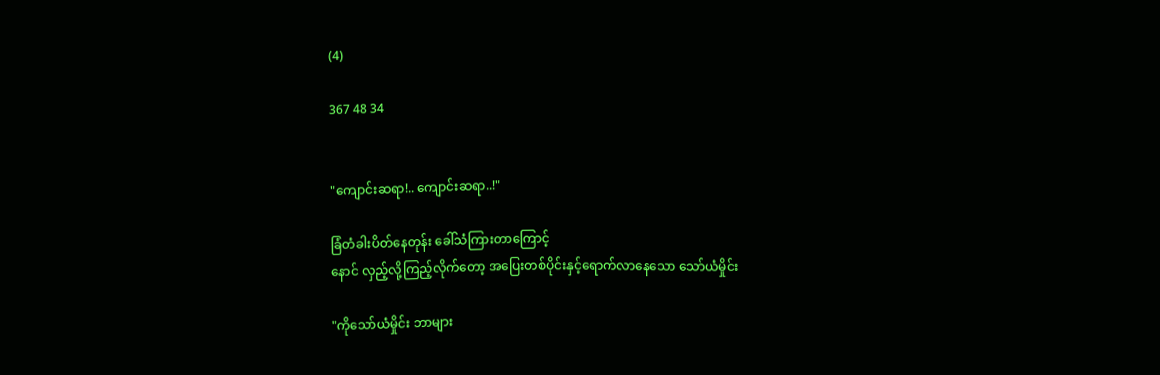(4)

367 48 34


"ကျောင်းဆရာ!.. ကျောင်းဆရာ..!"

ခြံတံခါးပိတ်နေတုန်း ခေါ်သံကြားတာကြောင့်
နောင် လှည့်လို့ကြည့်လိုက်တော့ အပြေးတစ်ပိုင်းနှင့်ရောက်လာနေသော သော်ယံမှိုင်း

"ကိုသော်ယံမှိုင်း ဘာများ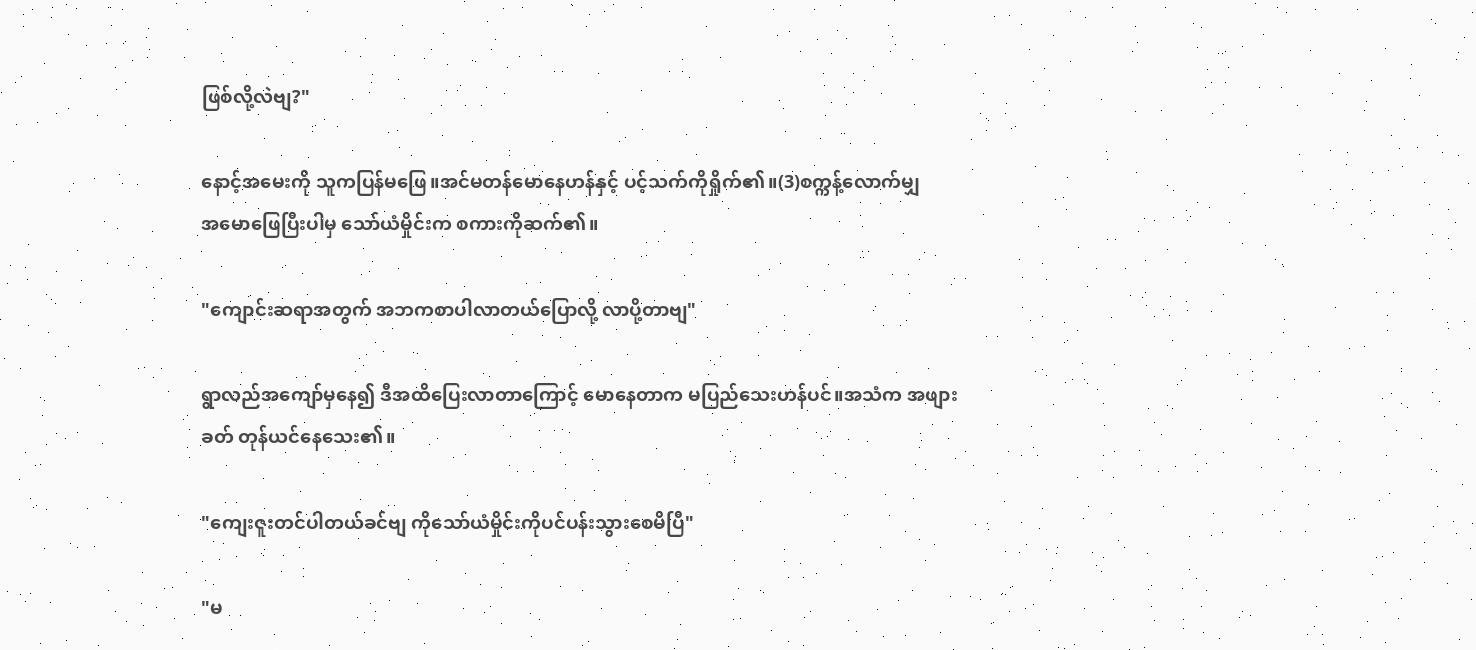ဖြစ်လို့လဲဗျ?"

နောင့်အမေးကို သူကပြန်မဖြေ။အင်မတန်မောနေဟန်နှင့် ပင့်သက်ကိုရှိုက်၏။(3)စက္ကန့်လောက်မျှ
အမောဖြေပြီးပါမှ ‌သော်ယံမှိုင်းက စကားကိုဆက်၏။

"ကျောင်းဆရာအတွက် အဘကစာပါလာတယ်ပြောလို့ လာပို့တာဗျ"

ရွာလည်အကျော်မှနေ၍ ဒီအထိပြေးလာတာကြောင့် မောနေတာက မပြည်သေးဟန်ပင်။အသံက အဖျားခတ် တုန်ယင်နေသေး၏။

"ကျေးဇူးတင်ပါတယ်ခင်ဗျ ကိုသော်ယံမှိုင်းကိုပင်ပန်းသွားစေမိပြီ"

"မ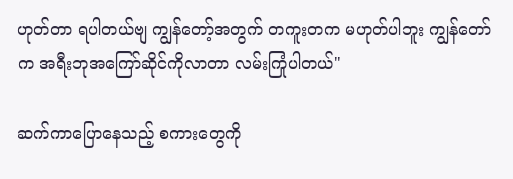ဟုတ်တာ ရပါတယ်ဗျ ကျွန်တော့်အတွက် တကူးတက မဟုတ်ပါဘူး ကျွန်တော်က အရီးဘုအကြော်ဆိုင်ကိုလာတာ လမ်းကြုံပါတယ်"

ဆက်ကာပြောနေသည့် စကားတွေကို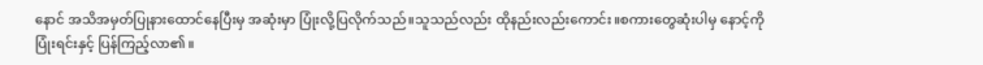နောင် အသိအမှတ်ပြုနားထောင်နေပြီးမှ အဆုံးမှာ ပြုံးလို့ပြလိုက်သည်။သူသည်လည်း ထိုနည်းလည်းကောင်း။စကားတွေဆုံးပါမှ နောင့်ကို
ပြုံးရင်းနှင့် ပြန်ကြည့်လာ၏။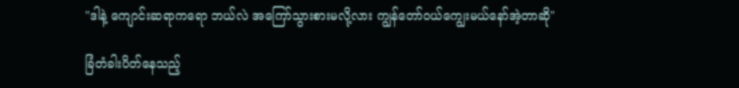"ဒါနဲ့ ကျောင်းဆရာကရော ဘယ်လဲ အကြော်သွားစားမလို့လား ကျွန်တော်ဝယ်ကျွေးမယ်နော်အဲ့တာဆို"

ခြံတံခါးပိတ်နေသည့်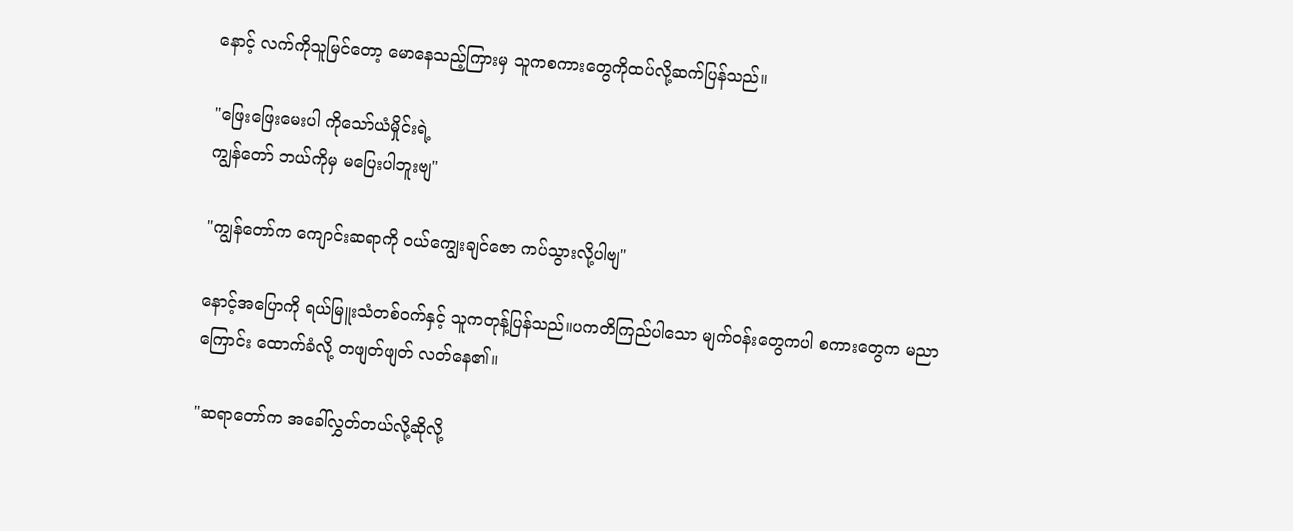နောင့် လက်ကိုသူမြင်တော့ မောနေသည့်ကြားမှ သူကစကားတွေကိုထပ်လို့ဆက်ပြန်သည်။

"ဖြေးဖြေးမေးပါ ကိုသော်ယံမှိုင်းရဲ့
ကျွန်တော် ဘယ်ကိုမှ မပြေးပါဘူးဗျ"

"ကျွန်တော်က ကျောင်းဆရာကို ဝယ်ကျွေးချင်ဇော ကပ်သွားလို့ပါဗျ"

နောင့်အပြောကို ရယ်မြူးသံတစ်ဝက်နှင့် သူကတုန့်ပြန်သည်။ပကတိကြည်ပါသော မျက်ဝန်းတွေကပါ စကားတွေက မညာကြောင်း ထောက်ခံလို့ တဖျတ်ဖျတ် လတ်နေ၏။

"ဆရာတော်က အခေါ်လွှတ်တယ်လို့ဆိုလို့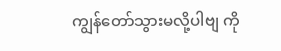ကျွန်တော်သွားမလို့ပါဗျ ကို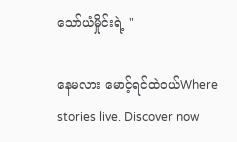သော်ယံမှိုင်းရဲ့ "

နေမလား မောင့်ရင်ထဲဝယ်Where stories live. Discover now